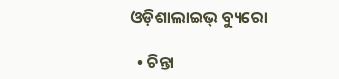ଓଡ଼ିଶାଲାଇଭ୍ ବ୍ୟୁରୋ

  • ଚିନ୍ତା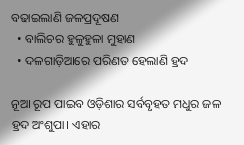ବଢାଇଲାଣି ଜଳପ୍ରଦୂଷଣ
  • ବାଲିଚର ହୁଳୁହୁଳା ମୁହାଣ
  • ଦଳଗାଡ଼ିଆରେ ପରିଣତ ହେଲାଣି ହ୍ରଦ

ନୂଆ ରୂପ ପାଇବ ଓଡ଼ିଶାର ସର୍ବବୃହତ ମଧୁର ଜଳ ହ୍ରଦ ଅଂଶୁପା। ଏହାର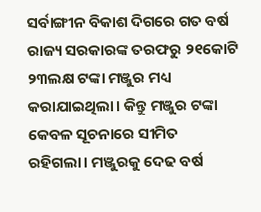ସର୍ବାଙ୍ଗୀନ ବିକାଶ ଦିଗରେ ଗତ ବର୍ଷ ରାଜ୍ୟ ସରକାରଙ୍କ ତରଫରୁ ୨୧କୋଟି ୨୩ଲକ୍ଷ ଟଙ୍କା ମଞ୍ଜୁର ମଧ୍ୟ କରାଯାଇଥିଲା। କିନ୍ତୁ ମଞ୍ଜୁର ଟଙ୍କା କେବଳ ସୂଚନାରେ ସୀମିତ ରହିଗଲା। ମଞ୍ଜୁରକୁ ଦେଢ ବର୍ଷ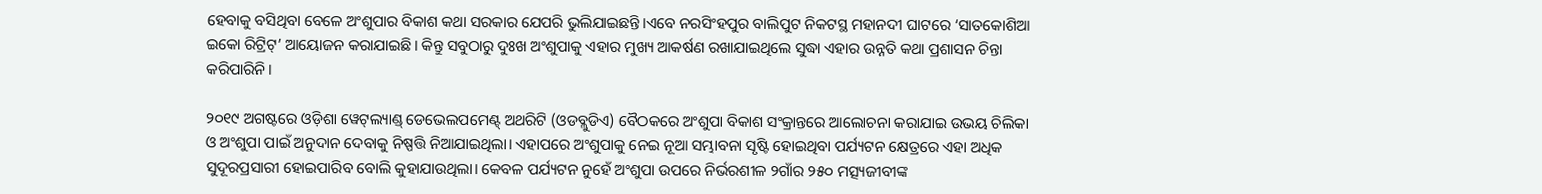ହେବାକୁ ବସିଥିବା ବେଳେ ଅଂଶୁପାର ବିକାଶ କଥା ସରକାର ଯେପରି ଭୁଲିଯାଇଛନ୍ତି।ଏବେ ନରସିଂହପୁର ବାଲିପୁଟ ନିକଟସ୍ଥ ମହାନଦୀ ଘାଟରେ ‘ସାତକୋଶିଆ ଇକୋ ରିଟ୍ରିଟ୍’ ଆୟୋଜନ କରାଯାଇଛି। କିନ୍ତୁ ସବୁଠାରୁ ଦୁଃଖ ଅଂଶୁପାକୁ ଏହାର ମୁଖ୍ୟ ଆକର୍ଷଣ ରଖାଯାଇଥିଲେ ସୁଦ୍ଧା ଏହାର ଉନ୍ନତି କଥା ପ୍ରଶାସନ ଚିନ୍ତା କରିପାରିନି।

୨୦୧୯ ଅଗଷ୍ଟରେ ଓଡ଼ିଶା ୱେଟ୍‌ଲ୍ୟାଣ୍ଡ୍ ଡେଭେଲପମେଣ୍ଟ୍ ଅଥରିଟି (ଓଡବ୍ଲୁଡିଏ) ବୈଠକରେ ଅଂଶୁପା ବିକାଶ ସଂକ୍ରାନ୍ତରେ ଆଲୋଚନା କରାଯାଇ ଉଭୟ ଚିଲିକା ଓ ଅଂଶୁପା ପାଇଁ ଅନୁଦାନ ଦେବାକୁ ନିଷ୍ପତ୍ତି ନିଆଯାଇଥିଲା। ଏହାପରେ ଅଂଶୁପାକୁ ନେଇ ନୂଆ ସମ୍ଭାବନା ସୃଷ୍ଟି ହୋଇଥିବା ପର୍ଯ୍ୟଟନ କ୍ଷେତ୍ରରେ ଏହା ଅଧିକ ସୁଦୂରପ୍ରସାରୀ ହୋଇପାରିବ ବୋଲି କୁହାଯାଉଥିଲା। କେବଳ ପର୍ଯ୍ୟଟନ ନୁହେଁ ଅଂଶୁପା ଉପରେ ନିର୍ଭରଶୀଳ ୨ଗାଁର ୨୫୦ ମତ୍ସ୍ୟଜୀବୀଙ୍କ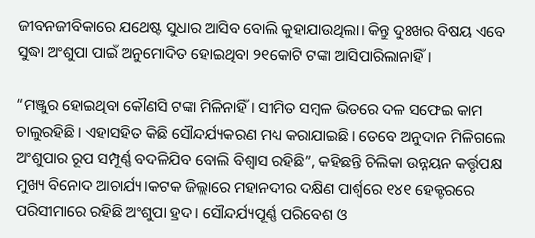ଜୀବନଜୀବିକାରେ ଯଥେଷ୍ଟ ସୁଧାର ଆସିବ ବୋଲି କୁହାଯାଉଥିଲା। କିନ୍ତୁ ଦୁଃଖର ବିଷୟ ଏବେ ସୁଦ୍ଧା ଅଂଶୁପା ପାଇଁ ଅନୁମୋଦିତ ହୋଇଥିବା ୨୧କୋଟି ଟଙ୍କା ଆସିପାରିଲାନାହିଁ।

“ମଞ୍ଜୁର ହୋଇଥିବା କୌଣସି ଟଙ୍କା ମିଳିନାହିଁ। ସୀମିତ ସମ୍ବଳ ଭିତରେ ଦଳ ସଫେଇ କାମ ଚାଲୁରହିଛି। ଏହାସହିତ କିଛି ସୌନ୍ଦର୍ଯ୍ୟକରଣ ମଧ୍ୟ କରାଯାଇଛି। ତେବେ ଅନୁଦାନ ମିଳିଗଲେ ଅଂଶୁପାର ରୂପ ସମ୍ପୂର୍ଣ୍ଣ ବଦଳିଯିବ ବୋଲି ବିଶ୍ୱାସ ରହିଛି”, କହିଛନ୍ତି ଚିଲିକା ଉନ୍ନୟନ କର୍ତ୍ତୃପକ୍ଷ ମୁଖ୍ୟ ବିନୋଦ ଆଚାର୍ଯ୍ୟ।କଟକ ଜିଲ୍ଲାରେ ମହାନଦୀର ଦକ୍ଷିଣ ପାର୍ଶ୍ଵରେ ୧୪୧ ହେକ୍ଟରରେ ପରିସୀମାରେ ରହିଛି ଅଂଶୁପା ହ୍ରଦ। ସୌନ୍ଦର୍ଯ୍ୟପୂର୍ଣ୍ଣ ପରିବେଶ ଓ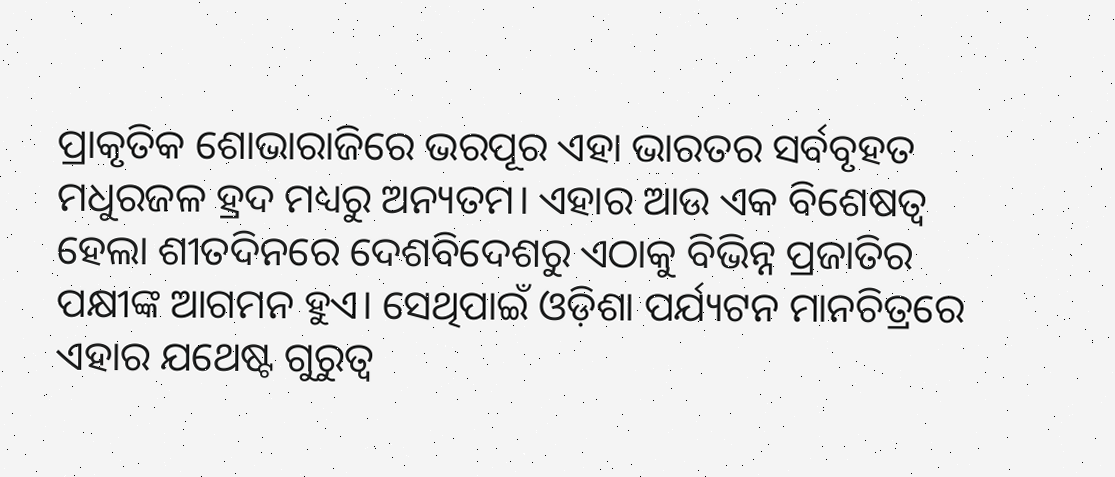ପ୍ରାକୃତିକ ଶୋଭାରାଜିରେ ଭରପୂର ଏହା ଭାରତର ସର୍ବବୃହତ ମଧୁରଜଳ ହ୍ରଦ ମଧ୍ୟରୁ ଅନ୍ୟତମ। ଏହାର ଆଉ ଏକ ବିଶେଷତ୍ୱ ହେଲା ଶୀତଦିନରେ ଦେଶବିଦେଶରୁ ଏଠାକୁ ବିଭିନ୍ନ ପ୍ରଜାତିର ପକ୍ଷୀଙ୍କ ଆଗମନ ହୁଏ। ସେଥିପାଇଁ ଓଡ଼ିଶା ପର୍ଯ୍ୟଟନ ମାନଚିତ୍ରରେ ଏହାର ଯଥେଷ୍ଟ ଗୁରୁତ୍ୱ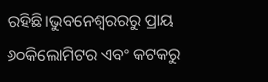ରହିଛି।ଭୁବନେଶ୍ୱରରରୁ ପ୍ରାୟ ୬୦କିଲୋମିଟର ଏବଂ କଟକରୁ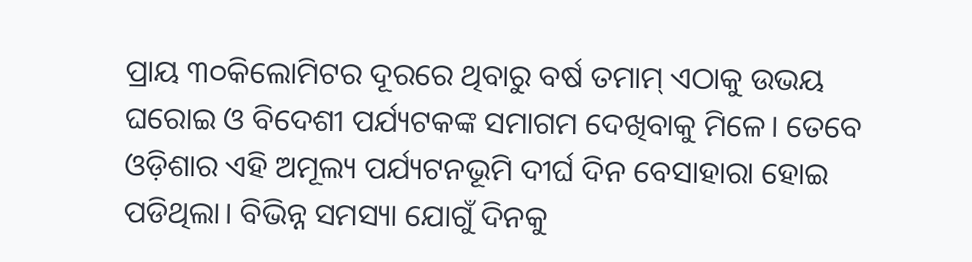ପ୍ରାୟ ୩୦କିଲୋମିଟର ଦୂରରେ ଥିବାରୁ ବର୍ଷ ତମାମ୍ ଏଠାକୁ ଉଭୟ ଘରୋଇ ଓ ବିଦେଶୀ ପର୍ଯ୍ୟଟକଙ୍କ ସମାଗମ ଦେଖିବାକୁ ମିଳେ। ତେବେ ଓଡ଼ିଶାର ଏହି ଅମୂଲ୍ୟ ପର୍ଯ୍ୟଟନଭୂମି ଦୀର୍ଘ ଦିନ ବେସାହାରା ହୋଇ ପଡିଥିଲା। ବିଭିନ୍ନ ସମସ୍ୟା ଯୋଗୁଁ ଦିନକୁ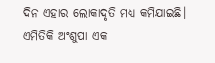ଦିନ ଏହାର ଲୋକାଦୃତି ମଧ୍ୟ କମିଯାଇଛି। ଏମିତିକି ଅଂଶୁପା ଏକ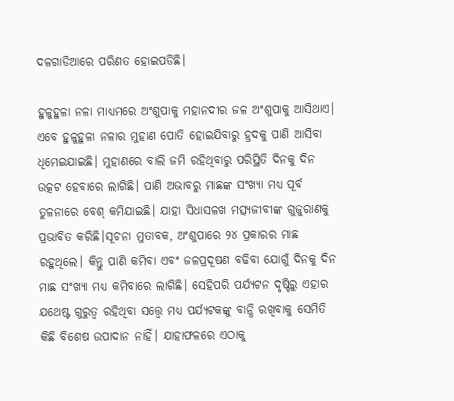ଦଳଗାଡିଆରେ ପରିଣତ ହୋଇପଡିଛି।

ହୁଳୁହୁଳା ନଳା ମାଧ୍ୟମରେ ଅଂଶୁପାକୁ ମହାନଦୀର ଜଳ ଅଂଶୁପାକୁ ଆସିଥାଏ। ଏବେ ହୁଳୁହୁଳା ନଳାର ମୁହାଣ ପୋତି ହୋଇଯିବାରୁ ହ୍ରଦକୁ ପାଣି ଆସିବା ଧିମେଇଯାଇଛି। ମୁହାଣରେ ବାଲି ଜମି ରହିଥିବାରୁ ପରିସ୍ଥିତି ଦିନକୁ ଦିନ ଉତ୍କଟ ହେବାରେ ଲାଗିଛି। ପାଣି ଅଭାବରୁ ମାଛଙ୍କ ସଂଖ୍ୟା ମଧ୍ୟ ପୂର୍ବ ତୁଳନାରେ ବେଶ୍ କମିଯାଇଛି। ଯାହା ସିଧାସଳଖ ମତ୍ସ୍ୟଜୀବୀଙ୍କ ଗୁଜୁରାଣକୁ ପ୍ରଭାବିତ କରିଛି।ସୂଚନା ମୁତାବକ, ଅଂଶୁପାରେ ୨୪ ପ୍ରକାରର ମାଛ ରହୁଥିଲେ। କିନ୍ତୁ ପାଣି କମିବା ଏବଂ ଜଳପ୍ରଦୂଷଣ ବଢିବା ଯୋଗୁଁ ଦିନକୁ ଦିନ ମାଛ ସଂଖ୍ୟା ମଧ୍ୟ କମିବାରେ ଲାଗିଛି। ସେହିପରି ପର୍ଯ୍ୟଟନ ଦୃଷ୍ଟିରୁ ଏହାର ଯଥେଷ୍ଟ ଗୁରୁତ୍ୱ ରହିଥିବା ସତ୍ତ୍ଵେ ମଧ୍ୟ ପର୍ଯ୍ୟଟକଙ୍କୁ ବାନ୍ଧି ରଖିବାକୁ ସେମିତି କିଛି ବିଶେଷ ଉପାଦାନ ନାହିଁ। ଯାହାଫଳରେ ଏଠାକୁ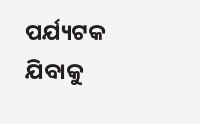ପର୍ଯ୍ୟଟକ ଯିବାକୁ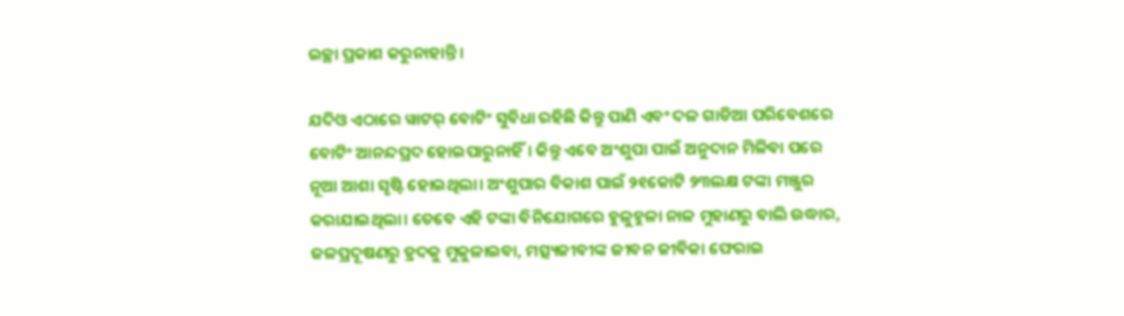ଇଚ୍ଛା ପ୍ରକାଶ କରୁନାହାନ୍ତି।

ଯଦିଓ ଏଠାରେ ୱାଟର୍ ବୋଟିଂ ସୁବିଧା ରହିଛି କିନ୍ତୁ ପାଣି ଏବଂ ଦଳ ଗାଡିଆ ପରିବେଶରେ ବୋଟିଂ ଆନନ୍ଦପ୍ରଦ ହୋଇପାରୁନାହିଁ। କିନ୍ତୁ ଏବେ ଅଂଶୁପା ପାଇଁ ଅନୁଦାନ ମିଳିବା ପରେ ନୂଆ ଆଶା ସୃଷ୍ଟି ହୋଇଥିଲା। ଅଂଶୁପାର ବିକାଶ ପାଇଁ ୨୧କୋଟି ୨୩ଲକ୍ଷ ଟଙ୍କା ମଞ୍ଜୁର କରାଯାଇଥିଲା। ତେବେ ଏହି ଟଙ୍କା ବିନିଯୋଗରେ ହୁଳୁହୁଳା ନାଳ ମୁହାଣରୁ ବାଲି ଉଦ୍ଧାର, ଜଳପ୍ରଦୂଷଣରୁ ହ୍ରଦକୁ ମୁକୁଳାଇବା, ମତ୍ସ୍ୟଜୀବୀଙ୍କ ଜୀବନ ଜୀବିକା ଫେରାଇ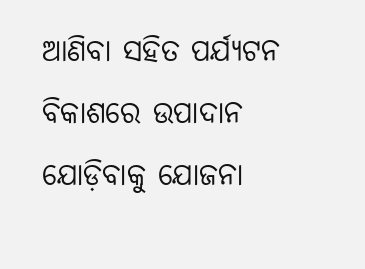ଆଣିବା ସହିତ ପର୍ଯ୍ୟଟନ ବିକାଶରେ ଉପାଦାନ ଯୋଡ଼ିବାକୁ ଯୋଜନା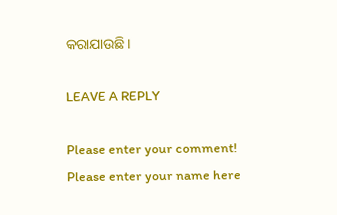କରାଯାଉଛି।

LEAVE A REPLY

Please enter your comment!
Please enter your name here